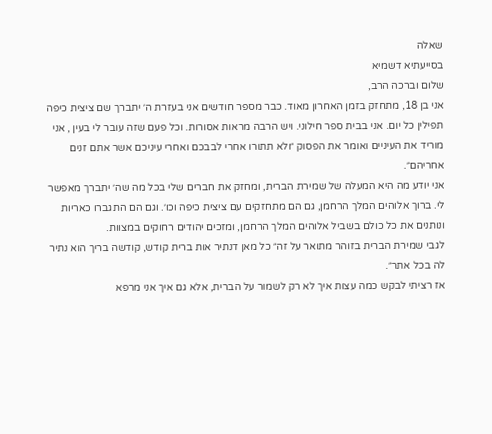שאלה
בסייעתיא דשמיא
שלום וברכה הרב,
אני בן 18, מתחזק בזמן האחרון מאוד. כבר מספר חודשים אני בעזרת ה׳ יתברך שם ציצית כיפה תפילין כל יום. אני בבית ספר חילוני. ויש הרבה מראות אסורות. וכל פעם שזה עובר לי בעין , אני מוריד את העיניים ואומר את הפסוק ״ולא תתורו אחרי לבבכם ואחרי עיניכם אשר אתם זנים אחריהם״.
אני יודע מה היא המעלה של שמירת הברית, ומחזק את חברים שלי בכל מה שה׳ יתברך מאפשר לי. ברוך אלוהים המלך הרחמן, גם הם מתחזקים עם ציצית כיפה וכו׳. וגם הם התגברו כאריות ונותנים את כל כולם בשביל אלוהים המלך הרחמן, ומזכים יהודים רחוקים במצוות.
לגבי שמירת הברית בזוהר מתואר על זה״ כל מאן דנתיר אות ברית קודש, קודשה בריך הוא נתיר לה בכל אתר״.
אז רציתי לבקש כמה עצות איך לא רק לשמור על הברית, אלא גם איך אני מרפא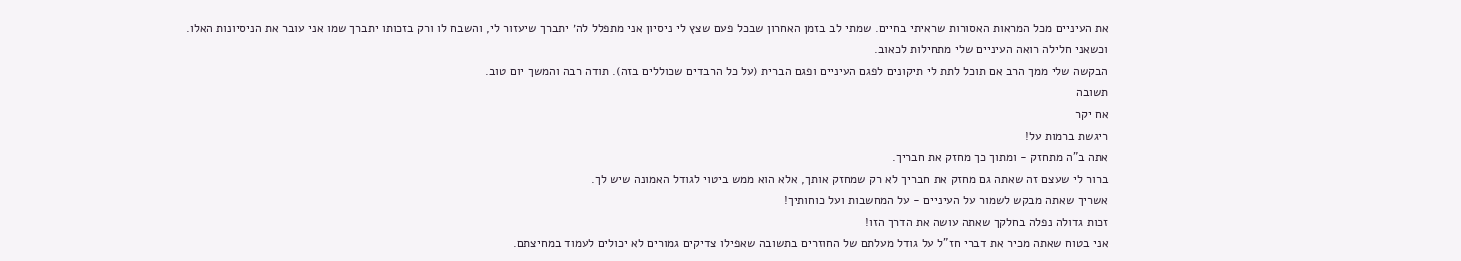את העיניים מכל המראות האסורות שראיתי בחיים. שמתי לב בזמן האחרון שבכל פעם שצץ לי ניסיון אני מתפלל לה׳ יתברך שיעזור לי, והשבח לו ורק בזכותו יתברך שמו אני עובר את הניסיונות האלו.
וכשאני חלילה רואה העיניים שלי מתחילות לכאוב.
הבקשה שלי ממך הרב אם תוכל לתת לי תיקונים לפגם העיניים ופגם הברית (על כל הרבדים שכוללים בזה). תודה רבה והמשך יום טוב.
תשובה
אח יקר
ריגשת ברמות על!
אתה ב"ה מתחזק - ומתוך כך מחזק את חבריך.
ברור לי שעצם זה שאתה גם מחזק את חבריך לא רק שמחזק אותך, אלא הוא ממש ביטוי לגודל האמונה שיש לך.
אשריך שאתה מבקש לשמור על העיניים - על המחשבות ועל כוחותיך!
זכות גדולה נפלה בחלקך שאתה עושה את הדרך הזו!
אני בטוח שאתה מכיר את דברי חז"ל על גודל מעלתם של החוזרים בתשובה שאפילו צדיקים גמורים לא יכולים לעמוד במחיצתם.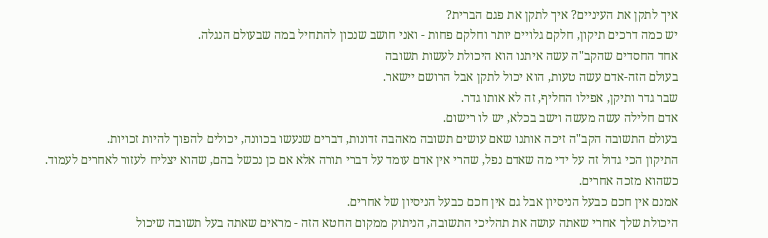איך לתקן את העיניים? איך לתקן את פגם הברית?
יש כמה דרכים תיקון, חלקם גלויים יותר וחלקם פחות - ואני חושב שנכון להתחיל במה שבעולם הנגלה.
אחד החסדים שהקב"ה עשה איתנו הוא היכולת לעשות תשובה
בעולם הזה-אדם עשה טעות, הוא יכול לתקן אבל הרושם יישאר.
שבר גדר ותיקן, אפילו החליף, זה לא אותו גדר.
אדם חלילה עשה מעשה וישב בכלא, יש לו רישום.
בעולם התשובה הקב"ה זיכה אותנו שאם עושים תשובה מאהבה זדונות, דברים שנעשו בכוונה, יכולים להפוך להיות זכויות.
התיקון הכי גדול זה על ידי מה שאדם נפל, שהרי אין אדם עומד על דברי תורה אלא אם כן נכשל בהם, שהוא יצליח לעזור לאחרים לעמוד.
כשהוא מזכה אחרים.
אמנם אין חכם כבעל הניסיון אבל גם אין חכם כבעל הניסיון של אחרים.
היכולת שלך אחרי שאתה עושה את תהליכי התשובה, הניתוק ממקום החטא הזה - מראים שאתה בעל תשובה שיכול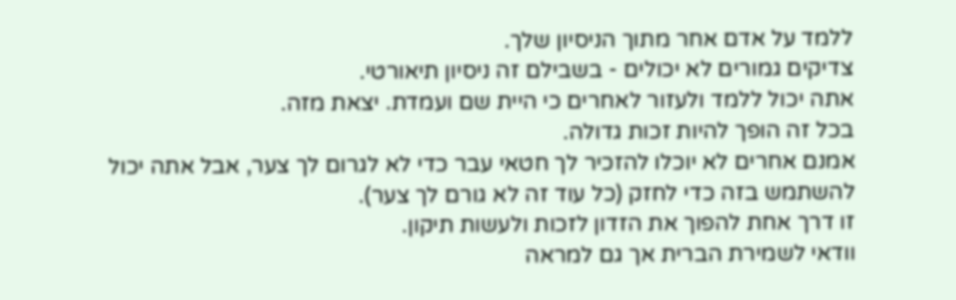ללמד על אדם אחר מתוך הניסיון שלך.
צדיקים גמורים לא יכולים - בשבילם זה ניסיון תיאורטי.
אתה יכול ללמד ולעזור לאחרים כי היית שם ועמדת. יצאת מזה.
בכל זה הופך להיות זכות גדולה.
אמנם אחרים לא יוכלו להזכיר לך חטאי עבר כדי לא לגרום לך צער, אבל אתה יכול להשתמש בזה כדי לחזק (כל עוד זה לא גורם לך צער).
זו דרך אחת להפוך את הזדון לזכות ולעשות תיקון.
וודאי לשמירת הברית אך גם למראה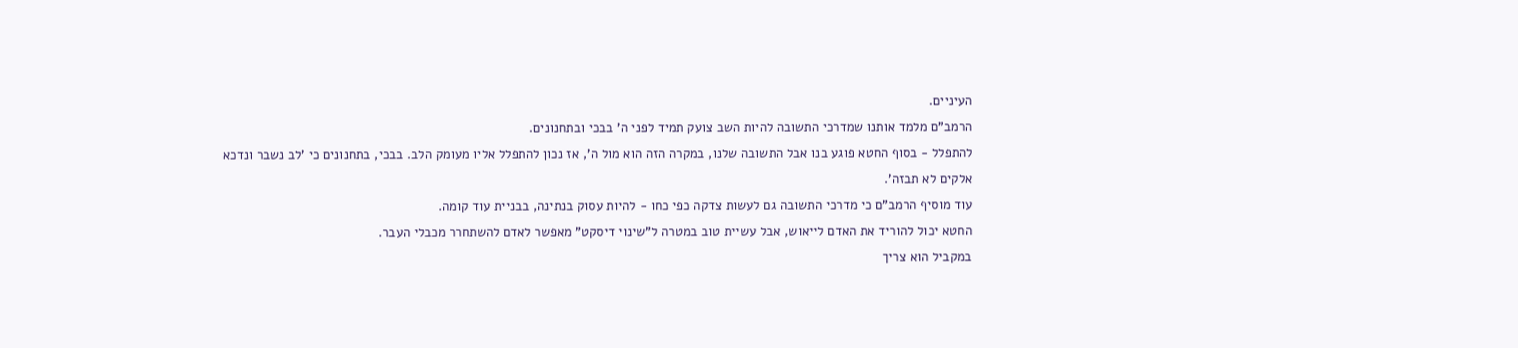העיניים.
הרמב"ם מלמד אותנו שמדרכי התשובה להיות השב צועק תמיד לפני ה' בבכי ובתחנונים.
להתפלל - בסוף החטא פוגע בנו אבל התשובה שלנו, במקרה הזה הוא מול ה', אז נכון להתפלל אליו מעומק הלב. בבכי, בתחנונים כי 'לב נשבר ונדכא אלקים לא תבזה'.
עוד מוסיף הרמב"ם כי מדרכי התשובה גם לעשות צדקה כפי כחו - להיות עסוק בנתינה, בבניית עוד קומה.
החטא יכול להוריד את האדם לייאוש, אבל עשיית טוב במטרה ל"שינוי דיסקט" מאפשר לאדם להשתחרר מכבלי העבר.
במקביל הוא צריך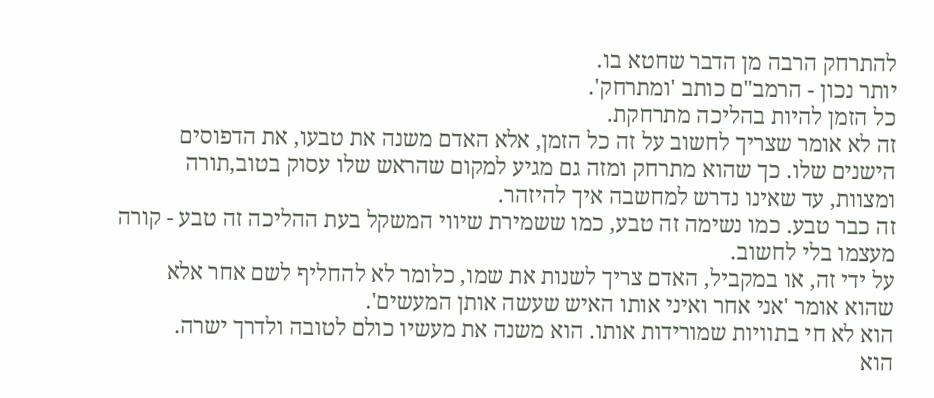להתרחק הרבה מן הדבר שחטא בו.
יותר נכון - הרמב"ם כותב 'ומתרחק'.
כל הזמן להיות בהליכה מתרחקת.
זה לא אומר שצריך לחשוב על זה כל הזמן, אלא האדם משנה את טבעו, את הדפוסים הישנים שלו. כך שהוא מתרחק ומזה גם מגיע למקום שהראש שלו עסוק בטוב,תורה ומצוות, עד שאינו נדרש למחשבה איך להיזהר.
זה כבר טבע. כמו נשימה זה טבע, כמו ששמירת שיווי המשקל בעת ההליכה זה טבע - קורה מעצמו בלי לחשוב.
על ידי זה, או במקביל, האדם צריך לשנות את שמו, כלומר לא להחליף לשם אחר אלא שהוא אומר 'אני אחר ואיני אותו האיש שעשה אותן המעשים'.
הוא לא חי בתוויות שמורידות אותו. הוא משנה את מעשיו כולם לטובה ולדרך ישרה.
הוא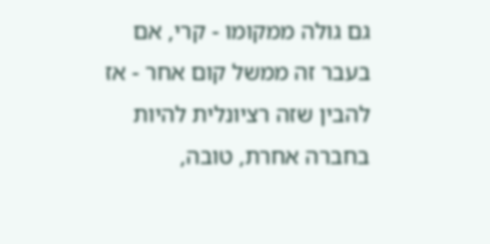גם גולה ממקומו - קרי, אם בעבר זה ממשל קום אחר - אז להבין שזה רציונלית להיות בחברה אחרת, טובה,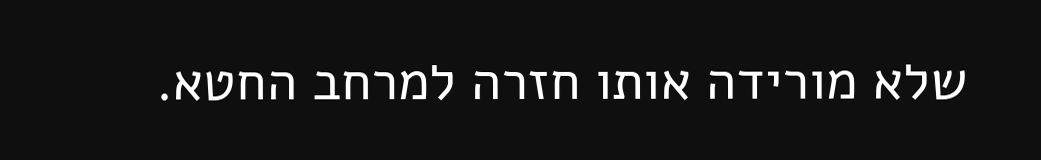שלא מורידה אותו חזרה למרחב החטא.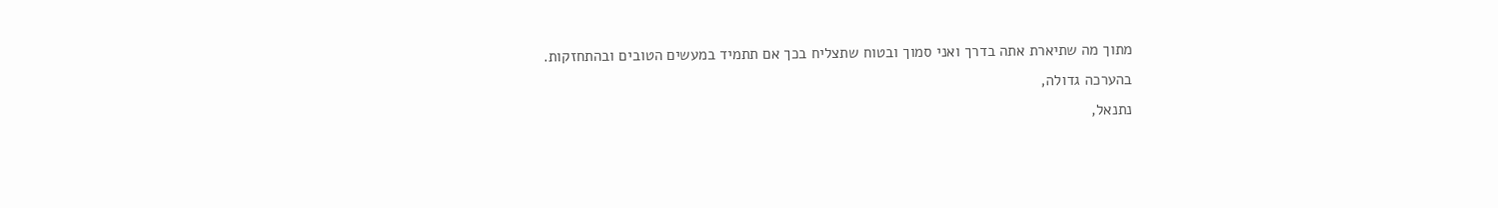מתוך מה שתיארת אתה בדרך ואני סמוך ובטוח שתצליח בכך אם תתמיד במעשים הטובים ובהתחזקות.
בהערכה גדולה,
נתנאל,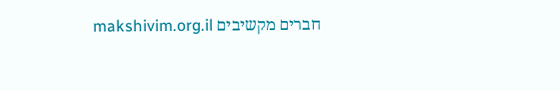חברים מקשיבים makshivim.org.il